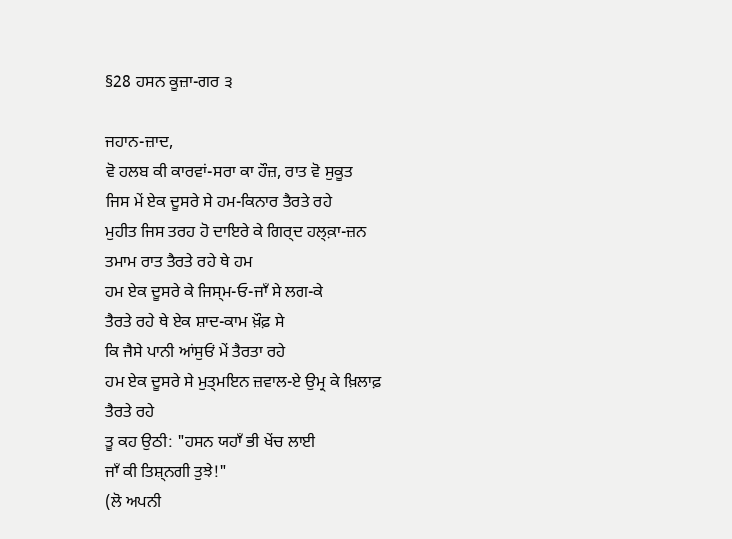§28 ਹਸਨ ਕੂਜ਼ਾ-ਗਰ ੩

ਜਹਾਨ-ਜ਼ਾਦ,
ਵੋ ਹਲਬ ਕੀ ਕਾਰਵਾਂ-ਸਰਾ ਕਾ ਹੌਜ਼, ਰਾਤ ਵੋ ਸੁਕੂਤ
ਜਿਸ ਮੇਂ ਏਕ ਦੂਸਰੇ ਸੇ ਹਮ-ਕਿਨਾਰ ਤੈਰਤੇ ਰਹੇ
ਮੁਹੀਤ ਜਿਸ ਤਰਹ ਹੋ ਦਾਇਰੇ ਕੇ ਗਿਰ੍ਦ ਹਲ੍ਕ਼ਾ-ਜ਼ਨ
ਤਮਾਮ ਰਾਤ ਤੈਰਤੇ ਰਹੇ ਥੇ ਹਮ
ਹਮ ਏਕ ਦੂਸਰੇ ਕੇ ਜਿਸ੍ਮ‐ਓ‐ਜਾਁ ਸੇ ਲਗ-ਕੇ
ਤੈਰਤੇ ਰਹੇ ਥੇ ਏਕ ਸ਼ਾਦ-ਕਾਮ ਖ਼ੌਫ਼ ਸੇ
ਕਿ ਜੈਸੇ ਪਾਨੀ ਆਂਸੁਓਂ ਮੇਂ ਤੈਰਤਾ ਰਹੇ
ਹਮ ਏਕ ਦੂਸਰੇ ਸੇ ਮੁਤ੍ਮਇਨ ਜ਼ਵਾਲ-ਏ ਉਮ੍ਰ ਕੇ ਖ਼ਿਲਾਫ਼
ਤੈਰਤੇ ਰਹੇ
ਤੂ ਕਹ ਉਠੀ: "ਹਸਨ ਯਹਾਁ ਭੀ ਖੇਂਚ ਲਾਈ
ਜਾਁ ਕੀ ਤਿਸ਼੍ਨਗੀ ਤੁਝੇ!"
(ਲੋ ਅਪਨੀ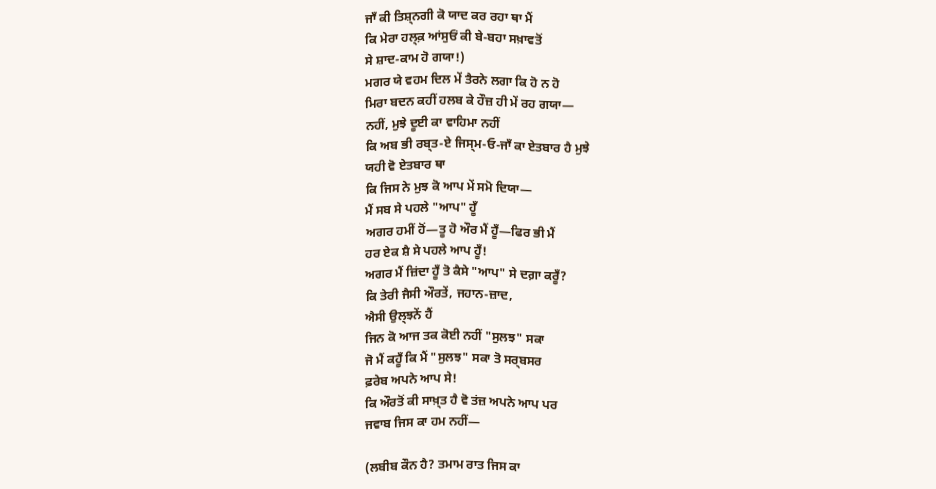ਜਾਁ ਕੀ ਤਿਸ਼੍ਨਗੀ ਕੋ ਯਾਦ ਕਰ ਰਹਾ ਥਾ ਮੈਂ
ਕਿ ਮੇਰਾ ਹਲ੍ਕ਼ ਆਂਸੁਓਂ ਕੀ ਬੇ-ਬਹਾ ਸਖ਼ਾਵਤੋਂ
ਸੇ ਸ਼ਾਦ-ਕਾਮ ਹੋ ਗਯਾ!)
ਮਗਰ ਯੇ ਵਹਮ ਦਿਲ ਮੇਂ ਤੈਰਨੇ ਲਗਾ ਕਿ ਹੋ ਨ ਹੋ
ਮਿਰਾ ਬਦਨ ਕਹੀਂ ਹਲਬ ਕੇ ਹੌਜ਼ ਹੀ ਮੇਂ ਰਹ ਗਯਾ—
ਨਹੀਂ, ਮੁਝੇ ਦੂਈ ਕਾ ਵਾਹਿਮਾ ਨਹੀਂ
ਕਿ ਅਬ ਭੀ ਰਬ੍ਤ-ਏ ਜਿਸ੍ਮ‐ਓ‐ਜਾਁ ਕਾ ਏਤਬਾਰ ਹੈ ਮੁਝੇ
ਯਹੀ ਵੋ ਏਤਬਾਰ ਥਾ
ਕਿ ਜਿਸ ਨੇ ਮੁਝ ਕੋ ਆਪ ਮੇਂ ਸਮੋ ਦਿਯਾ—
ਮੈਂ ਸਬ ਸੇ ਪਹਲੇ "ਆਪ" ਹੂਁ
ਅਗਰ ਹਮੀਂ ਹੋਂ—ਤੂ ਹੋ ਔਰ ਮੈਂ ਹੂਁ—ਫਿਰ ਭੀ ਮੈਂ
ਹਰ ਏਕ ਸ਼ੈ ਸੇ ਪਹਲੇ ਆਪ ਹੂਁ!
ਅਗਰ ਮੈਂ ਜ਼ਿਂਦਾ ਹੂਁ ਤੋ ਕੈਸੇ "ਆਪ" ਸੇ ਦਗ਼ਾ ਕਰੂਁ?
ਕਿ ਤੇਰੀ ਜੈਸੀ ਔਰਤੇਂ, ਜਹਾਨ-ਜ਼ਾਦ,
ਐਸੀ ਉਲ੍ਝਨੇਂ ਹੈਂ
ਜਿਨ ਕੋ ਆਜ ਤਕ ਕੋਈ ਨਹੀਂ "ਸੁਲਝ" ਸਕਾ
ਜੋ ਮੈਂ ਕਹੂਁ ਕਿ ਮੈਂ "ਸੁਲਝ" ਸਕਾ ਤੋ ਸਰ੍ਬਸਰ
ਫ਼ਰੇਬ ਅਪਨੇ ਆਪ ਸੇ!
ਕਿ ਔਰਤੋਂ ਕੀ ਸਾਖ਼੍ਤ ਹੈ ਵੋ ਤਂਜ਼ ਅਪਨੇ ਆਪ ਪਰ
ਜਵਾਬ ਜਿਸ ਕਾ ਹਮ ਨਹੀਂ—

(ਲਬੀਬ ਕੌਨ ਹੈ? ਤਮਾਮ ਰਾਤ ਜਿਸ ਕਾ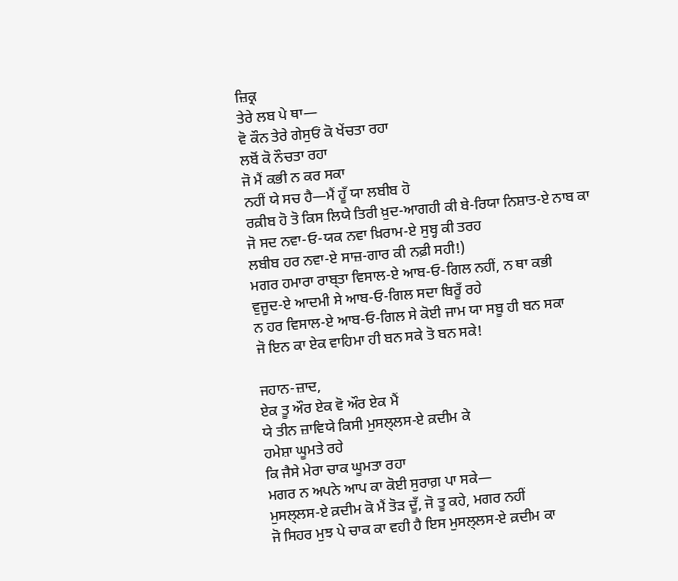ਜ਼ਿਕ੍ਰ
ਤੇਰੇ ਲਬ ਪੇ ਥਾ—
ਵੋ ਕੌਨ ਤੇਰੇ ਗੇਸੁਓਂ ਕੋ ਖੇਂਚਤਾ ਰਹਾ
ਲਬੋਂ ਕੋ ਨੌਚਤਾ ਰਹਾ
ਜੋ ਮੈਂ ਕਭੀ ਨ ਕਰ ਸਕਾ
ਨਹੀਂ ਯੇ ਸਚ ਹੈ—ਮੈਂ ਹੂਁ ਯਾ ਲਬੀਬ ਹੋ
ਰਕ਼ੀਬ ਹੋ ਤੋ ਕਿਸ ਲਿਯੇ ਤਿਰੀ ਖ਼ੁਦ-ਆਗਹੀ ਕੀ ਬੇ-ਰਿਯਾ ਨਿਸ਼ਾਤ-ਏ ਨਾਬ ਕਾ
ਜੋ ਸਦ ਨਵਾ‐ਓ‐ਯਕ ਨਵਾ ਖ਼ਿਰਾਮ-ਏ ਸੁਬ੍ਹ ਕੀ ਤਰਹ
ਲਬੀਬ ਹਰ ਨਵਾ-ਏ ਸਾਜ਼-ਗਾਰ ਕੀ ਨਫ਼ੀ ਸਹੀ!)
ਮਗਰ ਹਮਾਰਾ ਰਾਬ੍ਤਾ ਵਿਸਾਲ-ਏ ਆਬ‐ਓ‐ਗਿਲ ਨਹੀਂ, ਨ ਥਾ ਕਭੀ
ਵੁਜੂਦ-ਏ ਆਦਮੀ ਸੇ ਆਬ‐ਓ‐ਗਿਲ ਸਦਾ ਬਿਰੂਁ ਰਹੇ
ਨ ਹਰ ਵਿਸਾਲ-ਏ ਆਬ‐ਓ‐ਗਿਲ ਸੇ ਕੋਈ ਜਾਮ ਯਾ ਸਬੂ ਹੀ ਬਨ ਸਕਾ
ਜੋ ਇਨ ਕਾ ਏਕ ਵਾਹਿਮਾ ਹੀ ਬਨ ਸਕੇ ਤੋ ਬਨ ਸਕੇ!

ਜਹਾਨ-ਜ਼ਾਦ,
ਏਕ ਤੂ ਔਰ ਏਕ ਵੋ ਔਰ ਏਕ ਮੈਂ
ਯੇ ਤੀਨ ਜ਼ਾਵਿਯੇ ਕਿਸੀ ਮੁਸਲ੍ਲਸ-ਏ ਕ਼ਦੀਮ ਕੇ
ਹਮੇਸ਼ਾ ਘੂਮਤੇ ਰਹੇ
ਕਿ ਜੈਸੇ ਮੇਰਾ ਚਾਕ ਘੂਮਤਾ ਰਹਾ
ਮਗਰ ਨ ਅਪਨੇ ਆਪ ਕਾ ਕੋਈ ਸੁਰਾਗ਼ ਪਾ ਸਕੇ—
ਮੁਸਲ੍ਲਸ-ਏ ਕ਼ਦੀਮ ਕੋ ਮੈਂ ਤੋੜ ਦੂਁ, ਜੋ ਤੂ ਕਹੇ, ਮਗਰ ਨਹੀਂ
ਜੋ ਸਿਹਰ ਮੁਝ ਪੇ ਚਾਕ ਕਾ ਵਹੀ ਹੈ ਇਸ ਮੁਸਲ੍ਲਸ-ਏ ਕ਼ਦੀਮ ਕਾ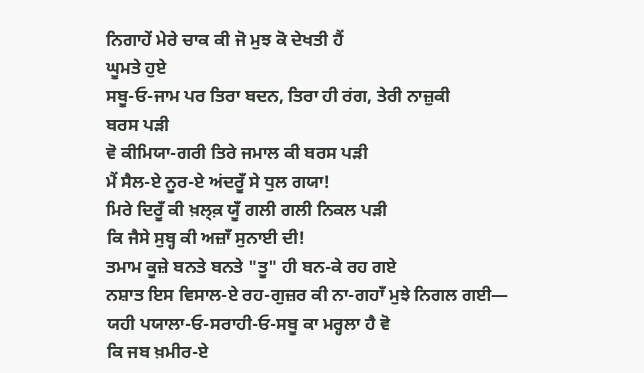ਨਿਗਾਹੇਂ ਮੇਰੇ ਚਾਕ ਕੀ ਜੋ ਮੁਝ ਕੋ ਦੇਖਤੀ ਹੈਂ
ਘੂਮਤੇ ਹੁਏ
ਸਬੂ‐ਓ‐ਜਾਮ ਪਰ ਤਿਰਾ ਬਦਨ, ਤਿਰਾ ਹੀ ਰਂਗ, ਤੇਰੀ ਨਾਜ਼ੁਕੀ
ਬਰਸ ਪੜੀ
ਵੋ ਕੀਮਿਯਾ-ਗਰੀ ਤਿਰੇ ਜਮਾਲ ਕੀ ਬਰਸ ਪੜੀ
ਮੈਂ ਸੈਲ-ਏ ਨੂਰ-ਏ ਅਂਦਰੂਁ ਸੇ ਧੁਲ ਗਯਾ!
ਮਿਰੇ ਦਿਰੂਁ ਕੀ ਖ਼ਲ੍ਕ਼ ਯੂਁ ਗਲੀ ਗਲੀ ਨਿਕਲ ਪੜੀ
ਕਿ ਜੈਸੇ ਸੁਬ੍ਹ ਕੀ ਅਜ਼ਾਁ ਸੁਨਾਈ ਦੀ!
ਤਮਾਮ ਕੂਜ਼ੇ ਬਨਤੇ ਬਨਤੇ "ਤੂ" ਹੀ ਬਨ-ਕੇ ਰਹ ਗਏ
ਨਸ਼ਾਤ ਇਸ ਵਿਸਾਲ-ਏ ਰਹ-ਗੁਜ਼ਰ ਕੀ ਨਾ-ਗਹਾਁ ਮੁਝੇ ਨਿਗਲ ਗਈ—
ਯਹੀ ਪਯਾਲਾ‐ਓ‐ਸਰਾਹੀ‐ਓ‐ਸਬੂ ਕਾ ਮਰ੍ਹਲਾ ਹੈ ਵੋ
ਕਿ ਜਬ ਖ਼ਮੀਰ-ਏ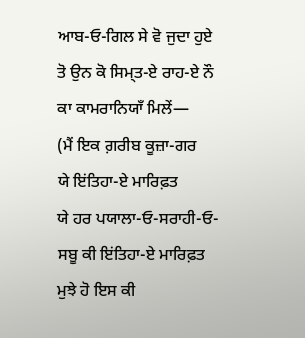ਆਬ‐ਓ‐ਗਿਲ ਸੇ ਵੋ ਜੁਦਾ ਹੁਏ
ਤੋ ਉਨ ਕੋ ਸਿਮ੍ਤ-ਏ ਰਾਹ-ਏ ਨੌ ਕਾ ਕਾਮਰਾਨਿਯਾਁ ਮਿਲੇਂ—
(ਮੈਂ ਇਕ ਗ਼ਰੀਬ ਕੂਜ਼ਾ-ਗਰ
ਯੇ ਇਂਤਿਹਾ-ਏ ਮਾਰਿਫ਼ਤ
ਯੇ ਹਰ ਪਯਾਲਾ‐ਓ‐ਸਰਾਹੀ‐ਓ‐ਸਬੂ ਕੀ ਇਂਤਿਹਾ-ਏ ਮਾਰਿਫ਼ਤ
ਮੁਝੇ ਹੋ ਇਸ ਕੀ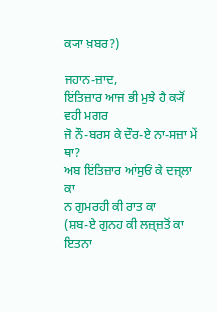ਕ੍ਯਾ ਖ਼ਬਰ?)

ਜਹਾਨ-ਜ਼ਾਦ,
ਇਂਤਿਜ਼ਾਰ ਆਜ ਭੀ ਮੁਝੇ ਹੈ ਕ੍ਯੋਂ ਵਹੀ ਮਗਰ
ਜੋ ਨੌ-ਬਰਸ ਕੇ ਦੌਰ-ਏ ਨਾ-ਸਜ਼ਾ ਮੇਂ ਥਾ?
ਅਬ ਇਂਤਿਜ਼ਾਰ ਆਂਸੁਓਂ ਕੇ ਦਜ੍ਲਾ ਕਾ
ਨ ਗੁਮਰਹੀ ਕੀ ਰਾਤ ਕਾ
(ਸ਼ਬ-ਏ ਗੁਨਹ ਕੀ ਲਜ਼੍ਜ਼ਤੋਂ ਕਾ ਇਤਨਾ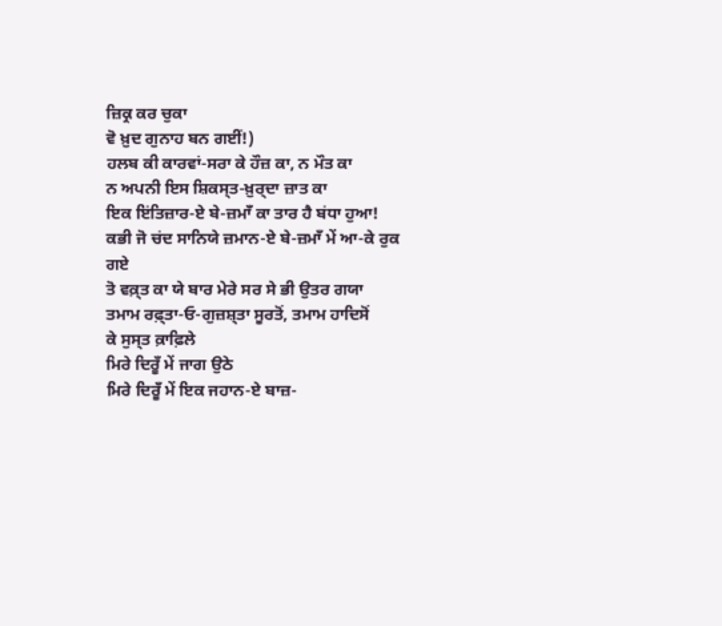ਜ਼ਿਕ੍ਰ ਕਰ ਚੁਕਾ
ਵੋ ਖ਼ੁਦ ਗੁਨਾਹ ਬਨ ਗਈਂ!)
ਹਲਬ ਕੀ ਕਾਰਵਾਂ-ਸਰਾ ਕੇ ਹੌਜ਼ ਕਾ, ਨ ਮੌਤ ਕਾ
ਨ ਅਪਨੀ ਇਸ ਸ਼ਿਕਸ੍ਤ-ਖ਼ੁਰ੍ਦਾ ਜ਼ਾਤ ਕਾ
ਇਕ ਇਂਤਿਜ਼ਾਰ-ਏ ਬੇ-ਜ਼ਮਾਁ ਕਾ ਤਾਰ ਹੈ ਬਂਧਾ ਹੁਆ!
ਕਭੀ ਜੋ ਚਂਦ ਸਾਨਿਯੇ ਜ਼ਮਾਨ-ਏ ਬੇ-ਜ਼ਮਾਁ ਮੇਂ ਆ-ਕੇ ਰੁਕ ਗਏ
ਤੋ ਵਕ਼੍ਤ ਕਾ ਯੇ ਬਾਰ ਮੇਰੇ ਸਰ ਸੇ ਭੀ ਉਤਰ ਗਯਾ
ਤਮਾਮ ਰਫ਼੍ਤਾ‐ਓ‐ਗੁਜ਼ਸ਼੍ਤਾ ਸੂਰਤੋਂ, ਤਮਾਮ ਹਾਦਿਸੋਂ
ਕੇ ਸੁਸ੍ਤ ਕ਼ਾਫ਼ਿਲੇ
ਮਿਰੇ ਦਿਰੂਁ ਮੇਂ ਜਾਗ ਉਠੇ
ਮਿਰੇ ਦਿਰੂਁ ਮੇਂ ਇਕ ਜਹਾਨ-ਏ ਬਾਜ਼-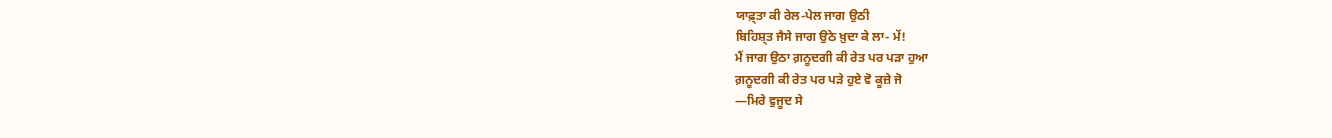ਯਾਫ਼੍ਤਾ ਕੀ ਰੇਲ-ਪੇਲ ਜਾਗ ਉਠੀ
ਬਿਹਿਸ਼੍ਤ ਜੈਸੇ ਜਾਗ ਉਠੇ ਖ਼ੁਦਾ ਕੇ ਲਾ- ਮੇਂ!
ਮੈਂ ਜਾਗ ਉਠਾ ਗ਼ਨੂਦਗੀ ਕੀ ਰੇਤ ਪਰ ਪੜਾ ਹੁਆ
ਗ਼ਨੂਦਗੀ ਕੀ ਰੇਤ ਪਰ ਪੜੇ ਹੁਏ ਵੋ ਕੂਜ਼ੇ ਜੋ
—ਮਿਰੇ ਵੁਜੂਦ ਸੇ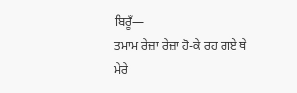ਬਿਰੂਁ—
ਤਮਾਮ ਰੇਜ਼ਾ ਰੇਜ਼ਾ ਹੋ-ਕੇ ਰਹ ਗਏ ਥੇ
ਮੇਰੇ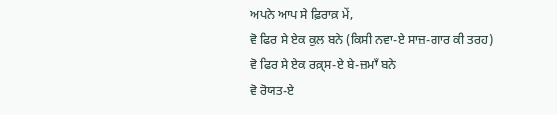ਅਪਨੇ ਆਪ ਸੇ ਫ਼ਿਰਾਕ਼ ਮੇਂ,
ਵੋ ਫਿਰ ਸੇ ਏਕ ਕੁਲ ਬਨੇ (ਕਿਸੀ ਨਵਾ-ਏ ਸਾਜ਼-ਗਾਰ ਕੀ ਤਰਹ)
ਵੋ ਫਿਰ ਸੇ ਏਕ ਰਕ਼੍ਸ-ਏ ਬੇ-ਜ਼ਮਾਁ ਬਨੇ
ਵੋ ਰੋਯਤ-ਏ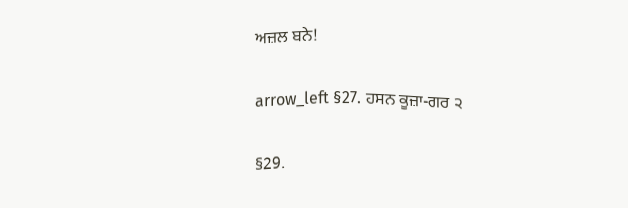ਅਜ਼ਲ ਬਨੇ!

arrow_left §27. ਹਸਨ ਕੂਜ਼ਾ-ਗਰ ੨

§29.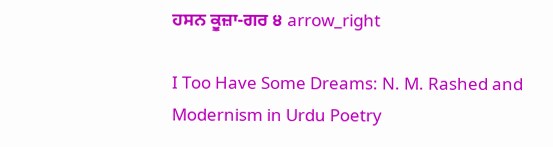ਹਸਨ ਕੂਜ਼ਾ-ਗਰ ੪ arrow_right

I Too Have Some Dreams: N. M. Rashed and Modernism in Urdu Poetry